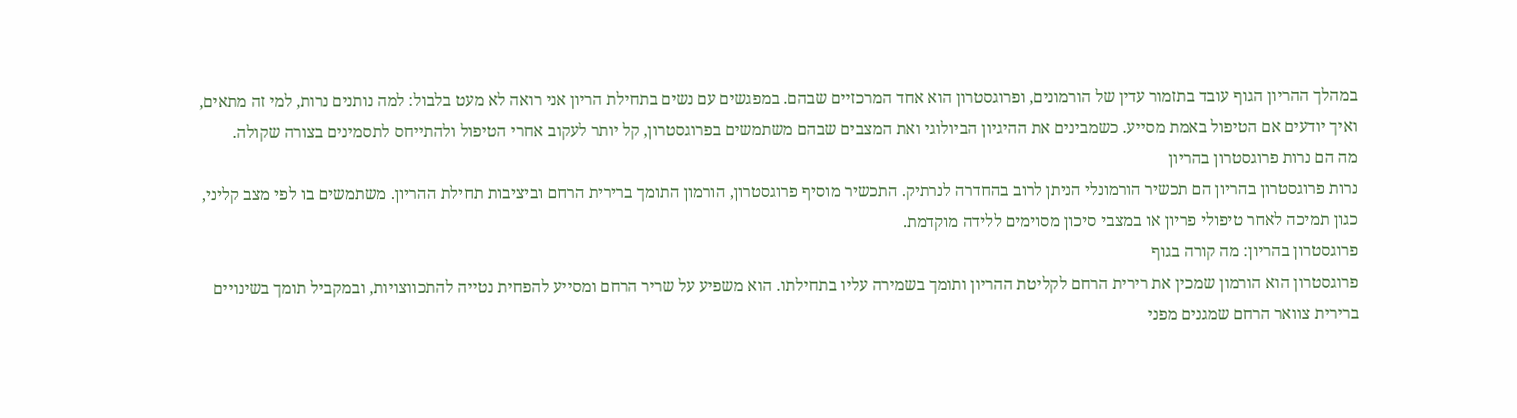במהלך ההריון הגוף עובד בתזמור עדין של הורמונים, ופרוגסטרון הוא אחד המרכזיים שבהם. במפגשים עם נשים בתחילת הריון אני רואה לא מעט בלבול: למה נותנים נרות, למי זה מתאים, ואיך יודעים אם הטיפול באמת מסייע. כשמבינים את ההיגיון הביולוגי ואת המצבים שבהם משתמשים בפרוגסטרון, קל יותר לעקוב אחרי הטיפול ולהתייחס לתסמינים בצורה שקולה.
מה הם נרות פרוגסטרון בהריון
נרות פרוגסטרון בהריון הם תכשיר הורמונלי הניתן לרוב בהחדרה לנרתיק. התכשיר מוסיף פרוגסטרון, הורמון התומך ברירית הרחם וביציבות תחילת ההריון. משתמשים בו לפי מצב קליני, כגון תמיכה לאחר טיפולי פריון או במצבי סיכון מסוימים ללידה מוקדמת.
פרוגסטרון בהריון: מה קורה בגוף
פרוגסטרון הוא הורמון שמכין את רירית הרחם לקליטת ההריון ותומך בשמירה עליו בתחילתו. הוא משפיע על שריר הרחם ומסייע להפחית נטייה להתכווצויות, ובמקביל תומך בשינויים ברירית צוואר הרחם שמגנים מפני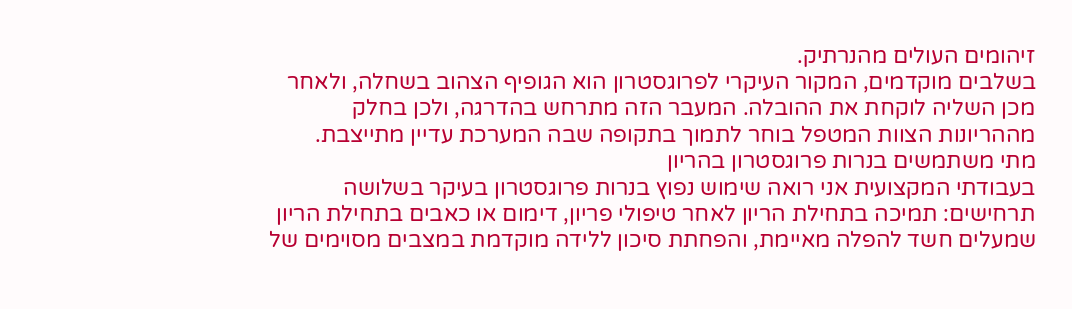זיהומים העולים מהנרתיק.
בשלבים מוקדמים, המקור העיקרי לפרוגסטרון הוא הגופיף הצהוב בשחלה, ולאחר מכן השליה לוקחת את ההובלה. המעבר הזה מתרחש בהדרגה, ולכן בחלק מההריונות הצוות המטפל בוחר לתמוך בתקופה שבה המערכת עדיין מתייצבת.
מתי משתמשים בנרות פרוגסטרון בהריון
בעבודתי המקצועית אני רואה שימוש נפוץ בנרות פרוגסטרון בעיקר בשלושה תרחישים: תמיכה בתחילת הריון לאחר טיפולי פריון, דימום או כאבים בתחילת הריון שמעלים חשד להפלה מאיימת, והפחתת סיכון ללידה מוקדמת במצבים מסוימים של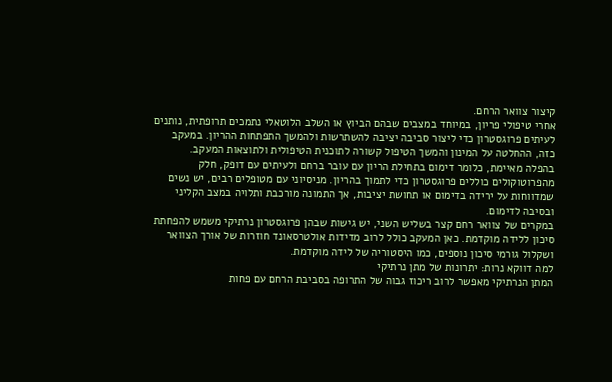קיצור צוואר הרחם.
אחרי טיפולי פריון, במיוחד במצבים שבהם הביוץ או השלב הלוטאלי נתמכים תרופתית, נותנים לעיתים פרוגסטרון כדי ליצור סביבה יציבה להשתרשות ולהמשך התפתחות ההריון. במעקב כזה, ההחלטה על המינון והמשך הטיפול קשורה לתוכנית הטיפולית ולתוצאות המעקב.
בהפלה מאיימת, כלומר דימום בתחילת הריון עם עובר ברחם ולעיתים עם דופק, חלק מהפרוטוקולים כוללים פרוגסטרון כדי לתמוך בהריון. מניסיוני עם מטופלים רבים, יש נשים שמדווחות על ירידה בדימום או תחושת יציבות, אך התמונה מורכבת ותלויה במצב הקליני ובסיבה לדימום.
במקרים של צוואר רחם קצר בשליש השני, יש גישות שבהן פרוגסטרון נרתיקי משמש להפחתת סיכון ללידה מוקדמת. כאן המעקב כולל לרוב מדידות אולטרסאונד חוזרות של אורך הצוואר ושקלול גורמי סיכון נוספים, כמו היסטוריה של לידה מוקדמת.
למה דווקא נרות: יתרונות של מתן נרתיקי
המתן הנרתיקי מאפשר לרוב ריכוז גבוה של התרופה בסביבת הרחם עם פחות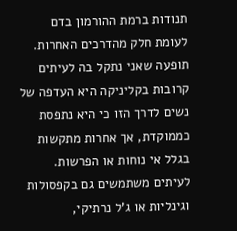תנודות ברמת ההורמון בדם לעומת חלק מהדרכים האחרות. תופעה שאני נתקל בה לעיתים קרובות בקליניקה היא העדפה של נשים לדרך הזו כי היא נתפסת כממוקדת, אך אחרות מתקשות בגלל אי נוחות או הפרשות.
לעיתים משתמשים גם בקפסולות וגינליות או ג'ל נרתיקי,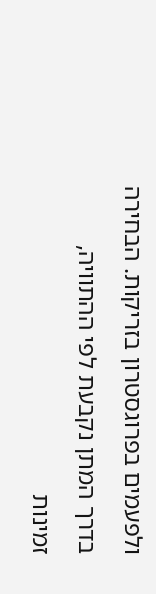ולפעמים בפרוגסטרון בזריקות. הבחירה בדרך המתן נקבעת לפי ההתוויה, זמינות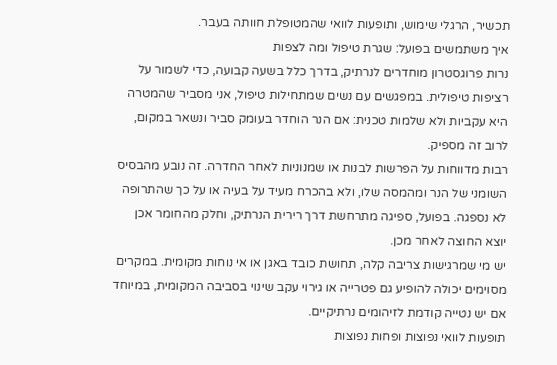תכשיר, הרגלי שימוש, ותופעות לוואי שהמטופלת חוותה בעבר.
איך משתמשים בפועל: שגרת טיפול ומה לצפות
נרות פרוגסטרון מוחדרים לנרתיק, בדרך כלל בשעה קבועה, כדי לשמור על רציפות טיפולית. במפגשים עם נשים שמתחילות טיפול, אני מסביר שהמטרה היא עקביות ולא שלמות טכנית: אם הנר הוחדר בעומק סביר ונשאר במקום, לרוב זה מספיק.
רבות מדווחות על הפרשות לבנות או שמנוניות לאחר החדרה. זה נובע מהבסיס השומני של הנר ומהמסה שלו, ולא בהכרח מעיד על בעיה או על כך שהתרופה לא נספגה. בפועל, ספיגה מתרחשת דרך רירית הנרתיק, וחלק מהחומר אכן יוצא החוצה לאחר מכן.
יש מי שמרגישות צריבה קלה, תחושת כובד באגן או אי נוחות מקומית. במקרים מסוימים יכולה להופיע גם פטרייה או גירוי עקב שינוי בסביבה המקומית, במיוחד אם יש נטייה קודמת לזיהומים נרתיקיים.
תופעות לוואי נפוצות ופחות נפוצות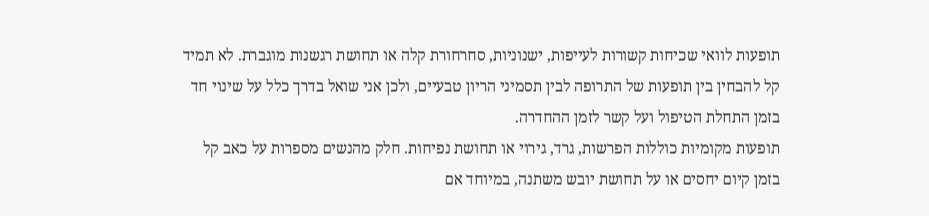תופעות לוואי שכיחות קשורות לעייפות, ישנוניות, סחרחורת קלה או תחושת רגשנות מוגברת. לא תמיד קל להבחין בין תופעות של התרופה לבין תסמיני הריון טבעיים, ולכן אני שואל בדרך כלל על שינוי חד בזמן התחלת הטיפול ועל קשר לזמן ההחדרה.
תופעות מקומיות כוללות הפרשות, גרד, גירוי או תחושת נפיחות. חלק מהנשים מספרות על כאב קל בזמן קיום יחסים או על תחושת יובש משתנה, במיוחד אם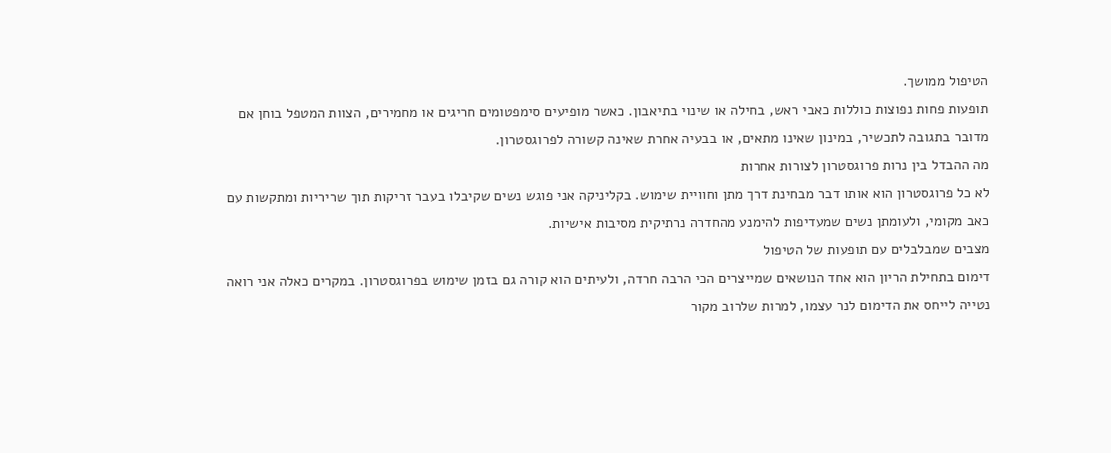הטיפול ממושך.
תופעות פחות נפוצות כוללות כאבי ראש, בחילה או שינוי בתיאבון. כאשר מופיעים סימפטומים חריגים או מחמירים, הצוות המטפל בוחן אם מדובר בתגובה לתכשיר, במינון שאינו מתאים, או בבעיה אחרת שאינה קשורה לפרוגסטרון.
מה ההבדל בין נרות פרוגסטרון לצורות אחרות
לא כל פרוגסטרון הוא אותו דבר מבחינת דרך מתן וחוויית שימוש. בקליניקה אני פוגש נשים שקיבלו בעבר זריקות תוך שריריות ומתקשות עם כאב מקומי, ולעומתן נשים שמעדיפות להימנע מהחדרה נרתיקית מסיבות אישיות.
מצבים שמבלבלים עם תופעות של הטיפול
דימום בתחילת הריון הוא אחד הנושאים שמייצרים הכי הרבה חרדה, ולעיתים הוא קורה גם בזמן שימוש בפרוגסטרון. במקרים כאלה אני רואה נטייה לייחס את הדימום לנר עצמו, למרות שלרוב מקור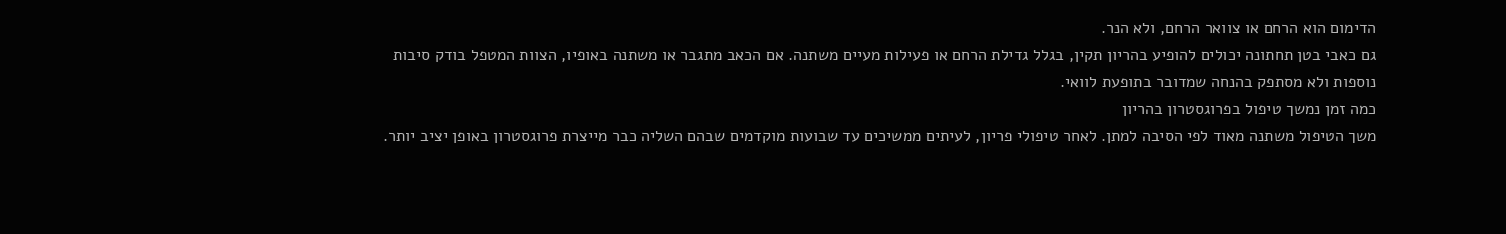הדימום הוא הרחם או צוואר הרחם, ולא הנר.
גם כאבי בטן תחתונה יכולים להופיע בהריון תקין, בגלל גדילת הרחם או פעילות מעיים משתנה. אם הכאב מתגבר או משתנה באופיו, הצוות המטפל בודק סיבות נוספות ולא מסתפק בהנחה שמדובר בתופעת לוואי.
כמה זמן נמשך טיפול בפרוגסטרון בהריון
משך הטיפול משתנה מאוד לפי הסיבה למתן. לאחר טיפולי פריון, לעיתים ממשיכים עד שבועות מוקדמים שבהם השליה כבר מייצרת פרוגסטרון באופן יציב יותר.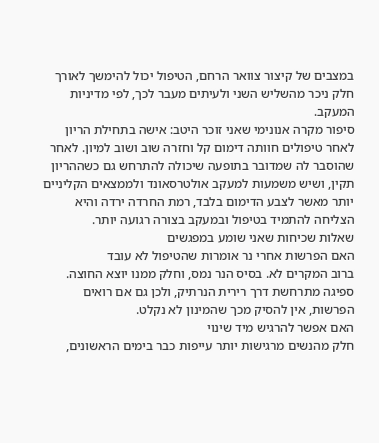במצבים של קיצור צוואר הרחם, הטיפול יכול להימשך לאורך חלק ניכר מהשליש השני ולעיתים מעבר לכך, לפי מדיניות המעקב.
סיפור מקרה אנונימי שאני זוכר היטב: אישה בתחילת הריון לאחר טיפולים חוותה דימום קל וחזרה שוב ושוב למיון. לאחר שהוסבר לה שמדובר בתופעה שיכולה להתרחש גם כשההריון תקין, ושיש משמעות למעקב אולטרסאונד ולממצאים הקליניים יותר מאשר לצבע הדימום בלבד, רמת החרדה ירדה והיא הצליחה להתמיד בטיפול ובמעקב בצורה רגועה יותר.
שאלות שכיחות שאני שומע במפגשים
האם הפרשות אחרי נר אומרות שהטיפול לא עובד
ברוב המקרים לא. בסיס הנר נמס, וחלק ממנו יוצא החוצה. ספיגה מתרחשת דרך רירית הנרתיק, ולכן גם אם רואים הפרשות, אין להסיק מכך שהמינון לא נקלט.
האם אפשר להרגיש מיד שינוי
חלק מהנשים מרגישות יותר עייפות כבר בימים הראשונים,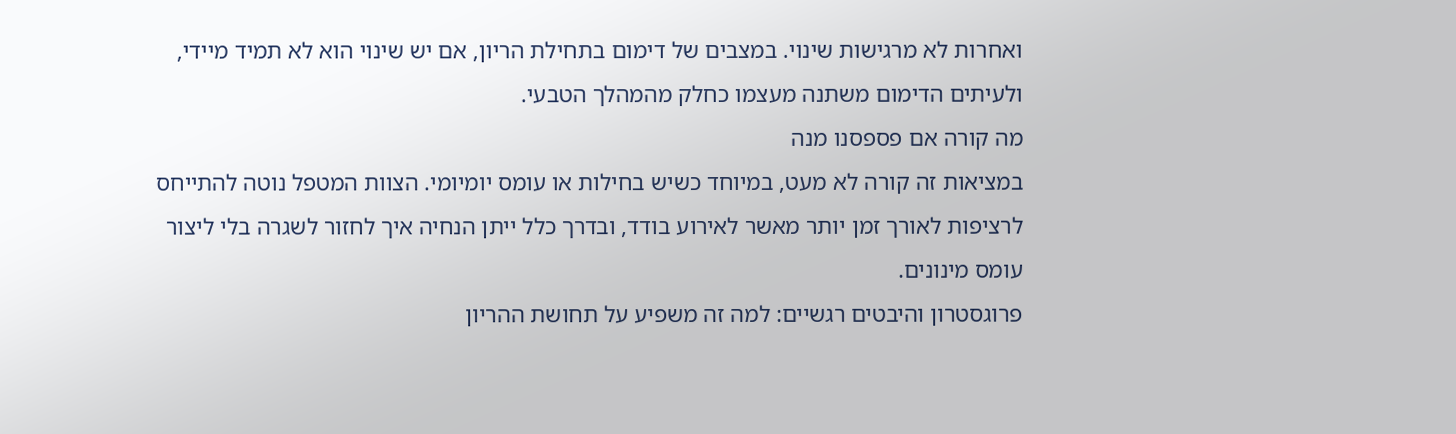ואחרות לא מרגישות שינוי. במצבים של דימום בתחילת הריון, אם יש שינוי הוא לא תמיד מיידי, ולעיתים הדימום משתנה מעצמו כחלק מהמהלך הטבעי.
מה קורה אם פספסנו מנה
במציאות זה קורה לא מעט, במיוחד כשיש בחילות או עומס יומיומי. הצוות המטפל נוטה להתייחס לרציפות לאורך זמן יותר מאשר לאירוע בודד, ובדרך כלל ייתן הנחיה איך לחזור לשגרה בלי ליצור עומס מינונים.
פרוגסטרון והיבטים רגשיים: למה זה משפיע על תחושת ההריון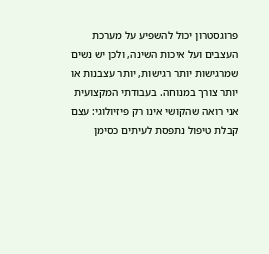פרוגסטרון יכול להשפיע על מערכת העצבים ועל איכות השינה, ולכן יש נשים שמרגישות יותר רגישות, יותר עצבנות או יותר צורך במנוחה. בעבודתי המקצועית אני רואה שהקושי אינו רק פיזיולוגי: עצם קבלת טיפול נתפסת לעיתים כסימן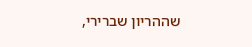שההריון שברירי,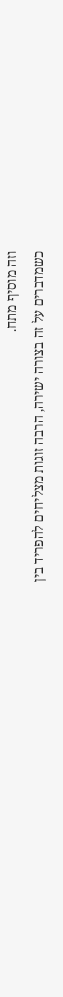וזה מוסיף מתח.
כשמדברים על זה בצורה ישירה, הרבה זוגות מצליחים להפריד בין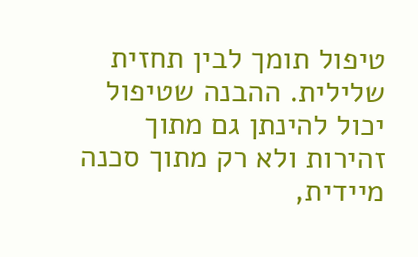טיפול תומך לבין תחזית שלילית. ההבנה שטיפול יכול להינתן גם מתוך זהירות ולא רק מתוך סכנה מיידית,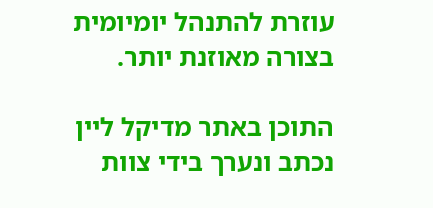עוזרת להתנהל יומיומית בצורה מאוזנת יותר.

התוכן באתר מדיקל ליין נכתב ונערך בידי צוות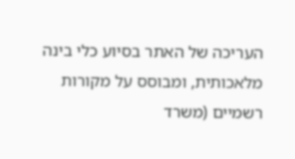העריכה של האתר בסיוע כלי בינה מלאכותית, ומבוסס על מקורות רשמיים (משרד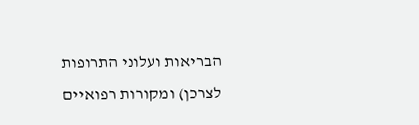הבריאות ועלוני התרופות לצרכן) ומקורות רפואיים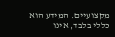מקצועיים. המידע הוא כללי בלבד, אינו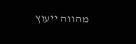מהווה ייעוץ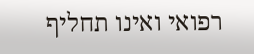רפואי ואינו תחליף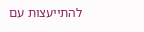להתייעצות עם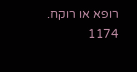רופא או רוקח.
1174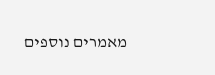מאמרים נוספים